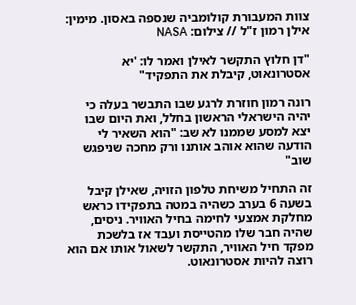צוות המעבורת קולומביה שנספה באסון. מימין: אילן רמון ז"ל // צילום: NASA

"דן חלוץ התקשר לאילן ואמר לו: 'יא אסטרונאוט, קיבלת את התפקיד"

רונה רמון חוזרת לרגע שבו התבשר בעלה כי יהיה הישראלי הראשון בחלל, ואת היום שבו יצא למסע שממנו לא שב: "הוא השאיר לי הודעה שהוא אוהב אותנו ורק מחכה שניפגש שוב"

זה התחיל משיחת טלפון הזויה, שאילן קיבל בשעה 6 בערב כשהיה במטה בתפקידו כראש מחלקת אמצעי לחימה בחיל האוויר. ניסים, שהיה חבר שלו מהטייסת ועבד אז בלשכת מפקד חיל האוויר, התקשר לשאול אותו אם הוא רוצה להיות אסטרונאוט.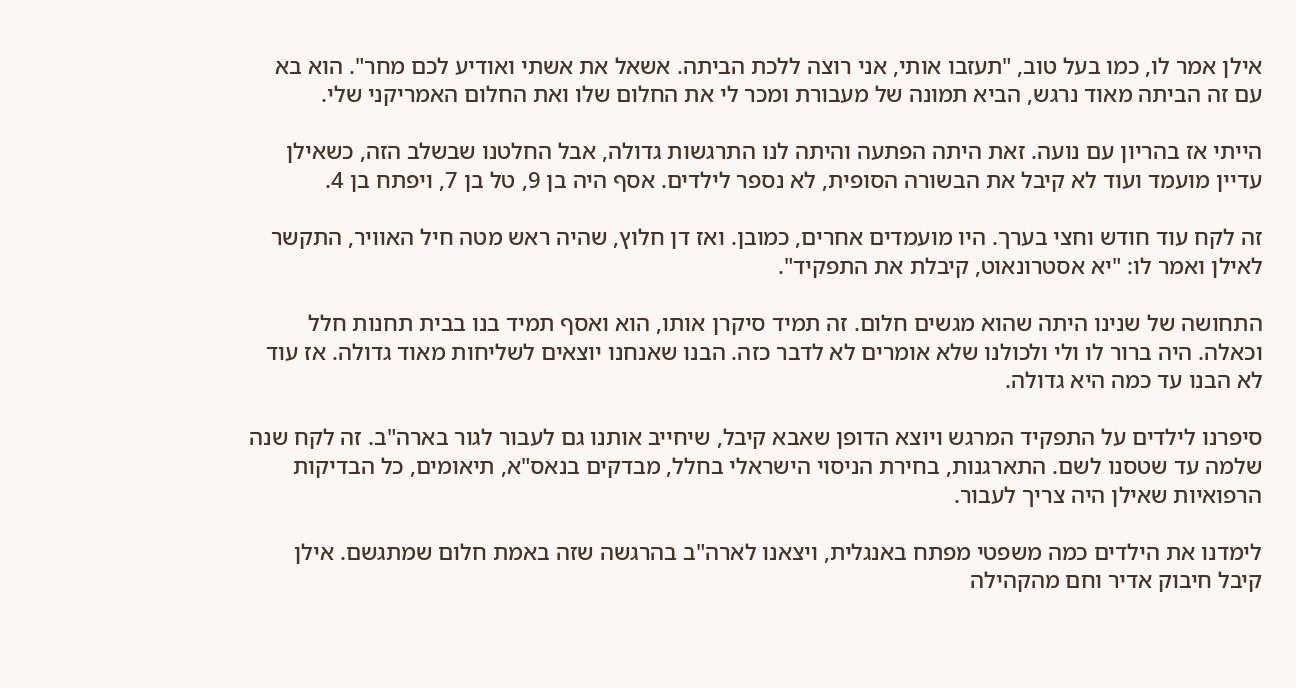אילן אמר לו, כמו בעל טוב, "תעזבו אותי, אני רוצה ללכת הביתה. אשאל את אשתי ואודיע לכם מחר". הוא בא עם זה הביתה מאוד נרגש, הביא תמונה של מעבורת ומכר לי את החלום שלו ואת החלום האמריקני שלי.

הייתי אז בהריון עם נועה. זאת היתה הפתעה והיתה לנו התרגשות גדולה, אבל החלטנו שבשלב הזה, כשאילן עדיין מועמד ועוד לא קיבל את הבשורה הסופית, לא נספר לילדים. אסף היה בן 9, טל בן 7, ויפתח בן 4.

זה לקח עוד חודש וחצי בערך. היו מועמדים אחרים, כמובן. ואז דן חלוץ, שהיה ראש מטה חיל האוויר, התקשר לאילן ואמר לו: "יא אסטרונאוט, קיבלת את התפקיד".

התחושה של שנינו היתה שהוא מגשים חלום. זה תמיד סיקרן אותו, הוא ואסף תמיד בנו בבית תחנות חלל וכאלה. היה ברור לו ולי ולכולנו שלא אומרים לא לדבר כזה. הבנו שאנחנו יוצאים לשליחות מאוד גדולה. אז עוד לא הבנו עד כמה היא גדולה.

סיפרנו לילדים על התפקיד המרגש ויוצא הדופן שאבא קיבל, שיחייב אותנו גם לעבור לגור בארה"ב. זה לקח שנה שלמה עד שטסנו לשם. התארגנות, בחירת הניסוי הישראלי בחלל, מבדקים בנאס"א, תיאומים, כל הבדיקות הרפואיות שאילן היה צריך לעבור.

לימדנו את הילדים כמה משפטי מפתח באנגלית, ויצאנו לארה"ב בהרגשה שזה באמת חלום שמתגשם. אילן קיבל חיבוק אדיר וחם מהקהילה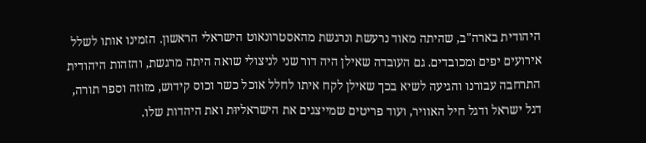היהודית בארה"ב, שהיתה מאוד נרעשת ונרגשת מהאסטרונאוט הישראלי הראשון. הזמינו אותו לשלל אירועים יפים ומכובדים. גם העובדה שאילן היה דור שני לניצולי שואה היתה מרגשת, והזהות היהודית התרחבה עבורנו והגיעה לשיא בכך שאילן לקח איתו לחלל אוכל כשר וכוס קידוש, מזוזה וספר תורה, דגל ישראל ודגל חיל האוויר, ועוד פריטים שמייצגים את הישראליוּת ואת היהדות שלו.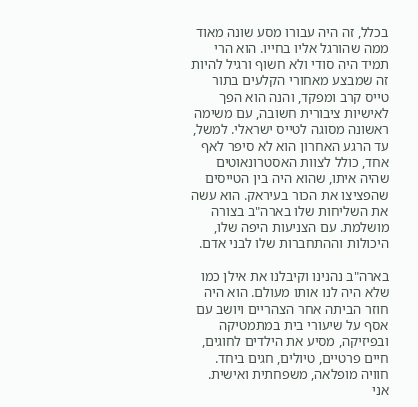בכלל, זה היה עבורו מסע שונה מאוד ממה שהורגל אליו בחייו. הוא הרי תמיד היה סודי ולא חשוף ורגיל להיות זה שמבצע מאחורי הקלעים בתור טייס קרב ומפקד, והנה הוא הפך לאישיות ציבורית חשובה, עם משימה ראשונה מסוגה לטייס ישראלי. למשל, עד הרגע האחרון הוא לא סיפר לאף אחד, כולל לצוות האסטרונאוטים שהיה איתו, שהוא היה בין הטייסים שהפציצו את הכור בעיראק. הוא עשה את השליחות שלו בארה"ב בצורה מושלמת. עם הצניעות היפה שלו, היכולות וההתחברות שלו לבני אדם.

בארה"ב נהנינו וקיבלנו את אילן כמו שלא היה לנו אותו מעולם. הוא היה חוזר הביתה אחר הצהריים ויושב עם אסף על שיעורי בית במתמטיקה ובפיזיקה, מסיע את הילדים לחוגים, חיים פרטיים, טיולים, חגים ביחד. חוויה מופלאה, משפחתית ואישית. אני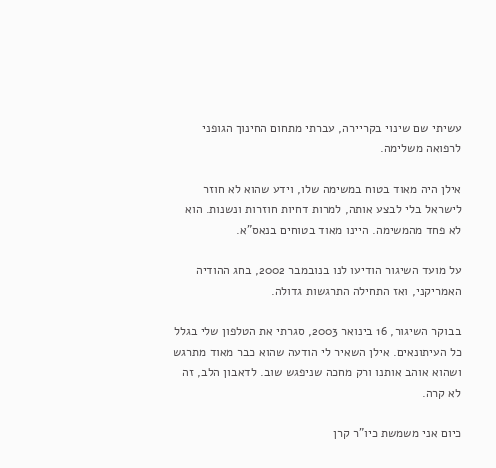עשיתי שם שינוי בקריירה, עברתי מתחום החינוך הגופני לרפואה משלימה.

אילן היה מאוד בטוח במשימה שלו, וידע שהוא לא חוזר לישראל בלי לבצע אותה, למרות דחיות חוזרות ונשנות. הוא לא פחד מהמשימה. היינו מאוד בטוחים בנאס"א.

על מועד השיגור הודיעו לנו בנובמבר 2002, בחג ההודיה האמריקני, ואז התחילה התרגשות גדולה.

בבוקר השיגור, 16 בינואר 2003, סגרתי את הטלפון שלי בגלל כל העיתונאים. אילן השאיר לי הודעה שהוא כבר מאוד מתרגש ושהוא אוהב אותנו ורק מחכה שניפגש שוב. לדאבון הלב, זה לא קרה.

כיום אני משמשת כיו"ר קרן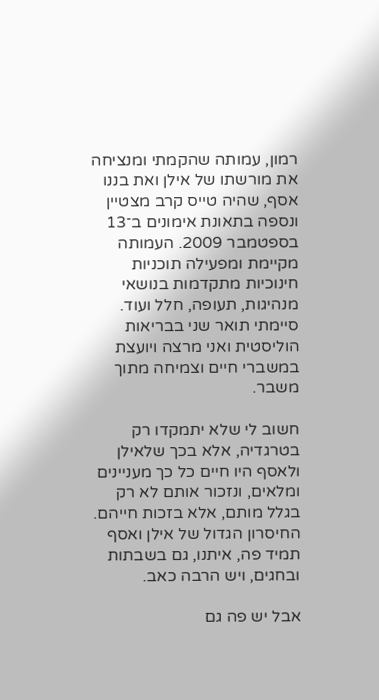רמון, עמותה שהקמתי ומנציחה את מורשתו של אילן ואת בננו אסף, שהיה טייס קרב מצטיין ונספה בתאונת אימונים ב־13 בספטמבר 2009. העמותה מקיימת ומפעילה תוכניות חינוכיות מתקדמות בנושאי מנהיגות, תעופה, חלל ועוד. סיימתי תואר שני בבריאות הוליסטית ואני מרצה ויועצת במשברי חיים וצמיחה מתוך משבר.

חשוב לי שלא יתמקדו רק בטרגדיה, אלא בכך שלאילן ולאסף היו חיים כל כך מעניינים ומלאים, ונזכור אותם לא רק בגלל מותם, אלא בזכות חייהם. החיסרון הגדול של אילן ואסף תמיד פה, איתנו, גם בשבתות ובחגים, ויש הרבה כאב.

אבל יש פה גם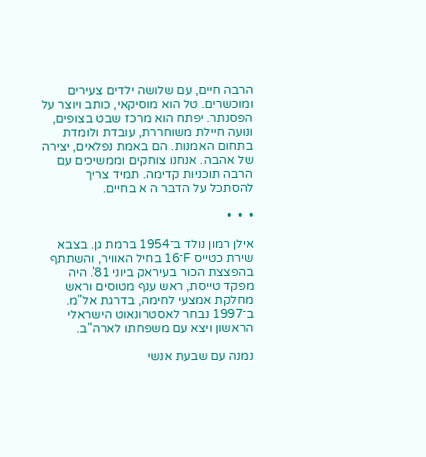הרבה חיים, עם שלושה ילדים צעירים ומוכשרים. טל הוא מוסיקאי, כותב ויוצר על הפסנתר. יפתח הוא מרכז שבט בצופים, ונועה חיילת משוחררת, עובדת ולומדת בתחום האמנות. הם באמת נפלאים, יצירה של אהבה. אנחנו צוחקים וממשיכים עם הרבה תוכניות קדימה. תמיד צריך להסתכל על הדבר ה א בחיים.

•  •  •

אילן רמון נולד ב־1954 ברמת גן. בצבא שירת כטייס F־16 בחיל האוויר, והשתתף בהפצצת הכור בעיראק ביוני 81'. היה מפקד טייסת, ראש ענף מטוסים וראש מחלקת אמצעי לחימה, בדרגת אל"מ. ב־1997 נבחר לאסטרונאוט הישראלי הראשון ויצא עם משפחתו לארה"ב.

נמנה עם שבעת אנשי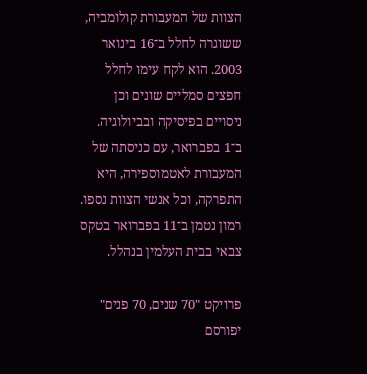הצוות של המעבורת קולומביה, ששוגרה לחלל ב־16 בינואר 2003. הוא לקח עימו לחלל חפצים סמליים שונים וכן ניסויים בפיסיקה ובביולוגיה. ב־1 בפברואר, עם כניסתה של המעבורת לאטמוספירה, היא התפרקה, וכל אנשי הצוות נספו. רמון נטמן ב־11 בפברואר בטקס צבאי בבית העלמין בנהלל.

פרויקט "70 שנים, 70 פנים" יפורסם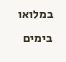במלואו בימים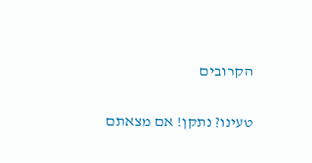הקרובים

טעינו? נתקן! אם מצאתם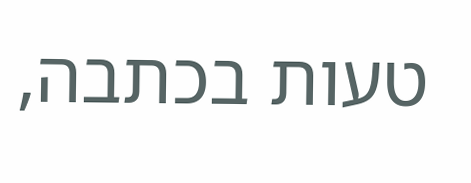טעות בכתבה,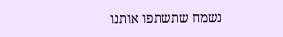נשמח שתשתפו אותנו